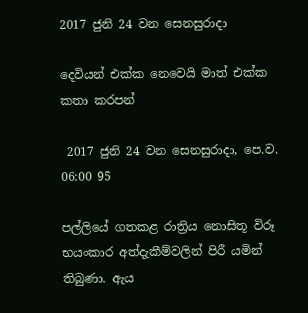2017 ජුනි 24 වන සෙනසුරාදා

දෙවියන් එක්ක නෙවෙයි මාත් එක්ක කතා කරපන්

 2017 ජුනි 24 වන සෙනසුරාදා, පෙ.ව. 06:00 95

පල්ලියේ ගතකළ රාත්‍රිය නොසිතූ විරූ භයංකාර අත්දැකීම්වලින් පිරී යමින් තිබුණා. ඇය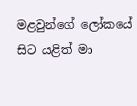මළවුන්ගේ ලෝකයේ සිට යළිත් මා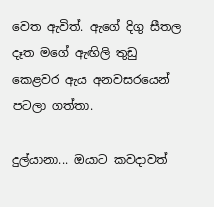වෙත ඇවිත්. ඇගේ දිගු සීතල දෑත මගේ ඇඟිලි තුඩු කෙළවර ඇය අනවසරයෙන් පටලා ගත්තා.

දුල්යානා... ඔයාට කවදාවත්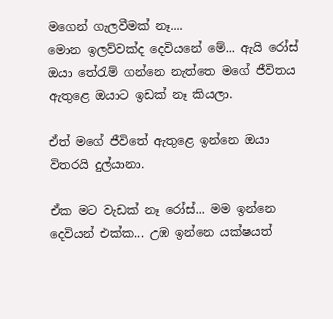මගෙන් ගැලවීමක් නෑ....
මොන ඉලව්වක්ද දෙවියනේ මේ... ඇයි රෝස් ඔයා තේරැම් ගන්නෙ නැත්තෙ මගේ ජීවිතය ඇතුළෙ ඔයාට ඉඩක් නෑ කියලා.

ඒත් මගේ ජීවිතේ ඇතුළෙ ඉන්නෙ ඔයා විතරයි දුල්යානා.

ඒක මට වැඩක් නෑ රෝස්... මම ඉන්නෙ දෙවියන් එක්ක... උඹ ඉන්නෙ යක්ෂයත්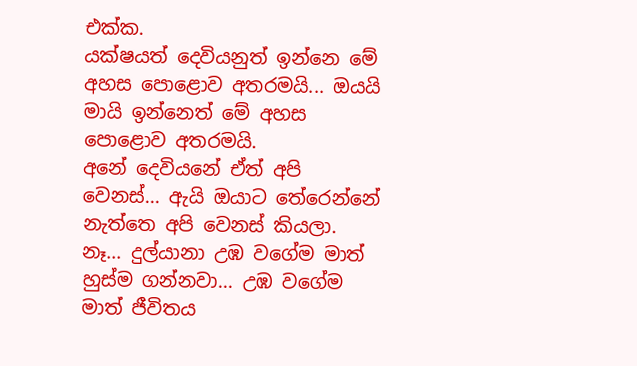එක්ක.
යක්ෂයත් දෙවියනුත් ඉන්නෙ මේ අහස පොළොව අතරමයි... ඔයයි මායි ඉන්නෙත් මේ අහස පොළොව අතරමයි.
අනේ දෙවියනේ ඒත් අපි වෙනස්... ඇයි ඔයාට තේරෙන්නේ නැත්තෙ අපි වෙනස් කියලා.
නෑ... දුල්යානා උඹ වගේම මාත් හුස්ම ගන්නවා... උඹ වගේම මාත් ජීවිතය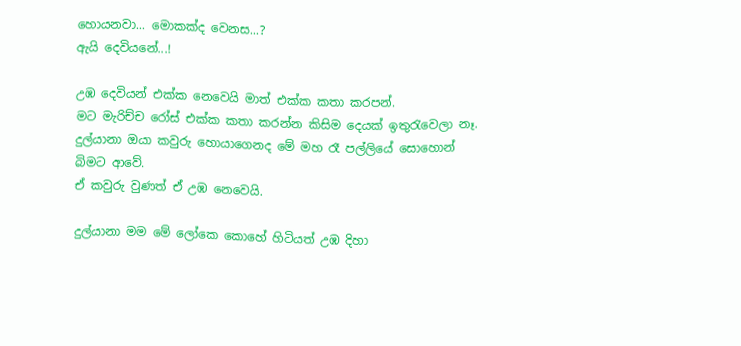හොයනවා... මොකක්ද වෙනස...?
ඇයි දෙවියනේ...!

උඹ දෙවියන් එක්ක නෙවෙයි මාත් එක්ක කතා කරපන්.
මට මැරිච්ච රෝස් එක්ක කතා කරන්න කිසිම දෙයක් ඉතුරැවෙලා නෑ.
දුල්යානා ඔයා කවුරු හොයාගෙනද මේ මහ රෑ පල්ලියේ සොහොන් බිමට ආවේ.
ඒ කවුරු වුණත් ඒ උඹ නෙවෙයි.

දුල්යානා මම මේ ලෝකෙ කොහේ හිටියත් උඹ දිහා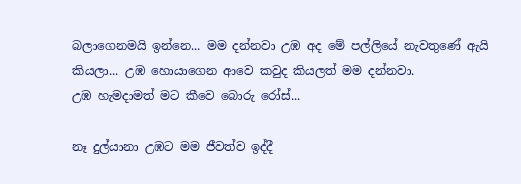බලාගෙනමයි ඉන්නෙ... මම දන්නවා උඹ අද මේ පල්ලියේ නැවතුණේ ඇයි කියලා... උඹ හොයාගෙන ආවෙ කවුද කියලත් මම දන්නවා.
උඹ හැමදාමත් මට කීවෙ බොරු රෝස්...

නෑ දුල්යානා උඹට මම ජීවත්ව ඉද්දී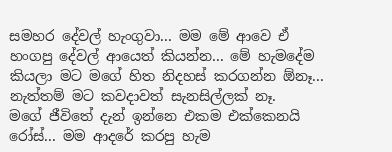සමහර දේවල් හැංගුවා... මම මේ ආවෙ ඒ හංගපු දේවල් ආයෙත් කියන්න... මේ හැමදේම කියලා මට මගේ හිත නිදහස් කරගන්න ඕනෑ... නැත්තම් මට කවදාවත් සැනසිල්ලක් නෑ.
මගේ ජීවිතේ දැන් ඉන්නෙ එකම එක්කෙනයි රෝස්... මම ආදරේ කරපු හැම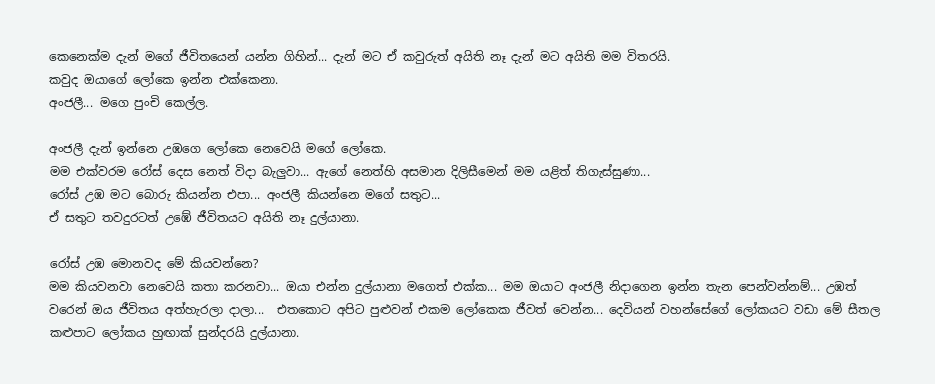කෙනෙක්ම දැන් මගේ ජීවිතයෙන් යන්න ගිහින්... දැන් මට ඒ කවුරුත් අයිති නෑ දැන් මට අයිති මම විතරයි.
කවුද ඔයාගේ ලෝකෙ ඉන්න එක්කෙනා.
අංජලී... මගෙ පුංචි කෙල්ල.

අංජලී දැන් ඉන්නෙ උඹගෙ ලෝකෙ නෙවෙයි මගේ ලෝකෙ.
මම එක්වරම රෝස් දෙස නෙත් විදා බැලුවා... ඇගේ නෙත්හි අසමාන දිලිසීමෙන් මම යළිත් තිගැස්සුණා...
රෝස් උඹ මට බොරු කියන්න එපා... අංජලී කියන්නෙ මගේ සතුට...
ඒ සතුට තවදුරටත් උඹේ ජීවිතයට අයිති නෑ දුල්යානා.

රෝස් උඹ මොනවද මේ කියවන්නෙ?
මම කියවනවා නෙවෙයි කතා කරනවා... ඔයා එන්න දුල්යානා මගෙත් එක්ක... මම ඔයාට අංජලී නිදාගෙන ඉන්න තැන පෙන්වන්නම්... උඹත් වරෙන් ඔය ජීවිතය අත්හැරලා දාලා...  එතකොට අපිට පුළුවන් එකම ලෝකෙක ජීවත් වෙන්න... දෙවියන් වහන්සේගේ ලෝකයට වඩා මේ සීතල කළුපාට ලෝකය හුඟාක් සුන්දරයි දුල්යානා.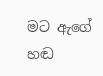මට ඇගේ හඬ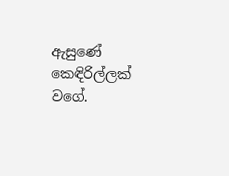ඇසුණේ කෙඳිරිල්ලක් වගේ.